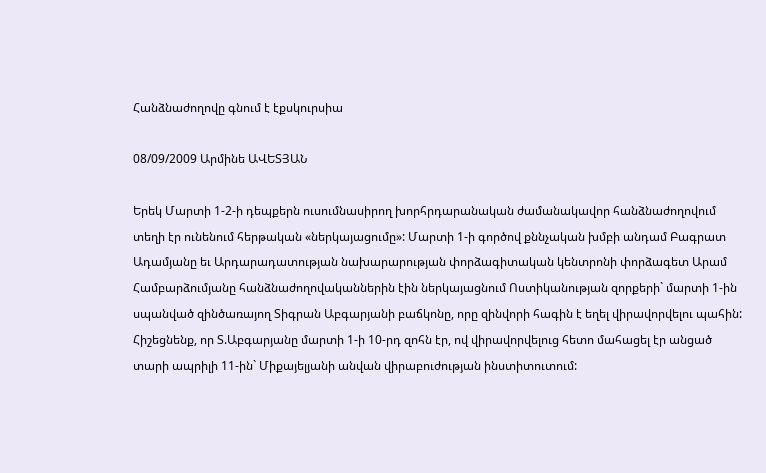Հանձնաժողովը գնում է էքսկուրսիա

08/09/2009 Արմինե ԱՎԵՏՅԱՆ

Երեկ Մարտի 1-2-ի դեպքերն ուսումնասիրող խորհրդարանական ժամանակավոր հանձնաժողովում տեղի էր ունենում հերթական «ներկայացումը»: Մարտի 1-ի գործով քննչական խմբի անդամ Բագրատ Ադամյանը եւ Արդարադատության նախարարության փորձագիտական կենտրոնի փորձագետ Արամ Համբարձումյանը հանձնաժողովականներին էին ներկայացնում Ոստիկանության զորքերի` մարտի 1-ին սպանված զինծառայող Տիգրան Աբգարյանի բաճկոնը, որը զինվորի հագին է եղել վիրավորվելու պահին: Հիշեցնենք, որ Տ.Աբգարյանը մարտի 1-ի 10-րդ զոհն էր, ով վիրավորվելուց հետո մահացել էր անցած տարի ապրիլի 11-ին` Միքայելյանի անվան վիրաբուժության ինստիտուտում: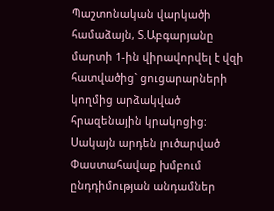Պաշտոնական վարկածի համաձայն, Տ.Աբգարյանը մարտի 1-ին վիրավորվել է վզի հատվածից` ցուցարարների կողմից արձակված հրազենային կրակոցից: Սակայն արդեն լուծարված Փաստահավաք խմբում ընդդիմության անդամներ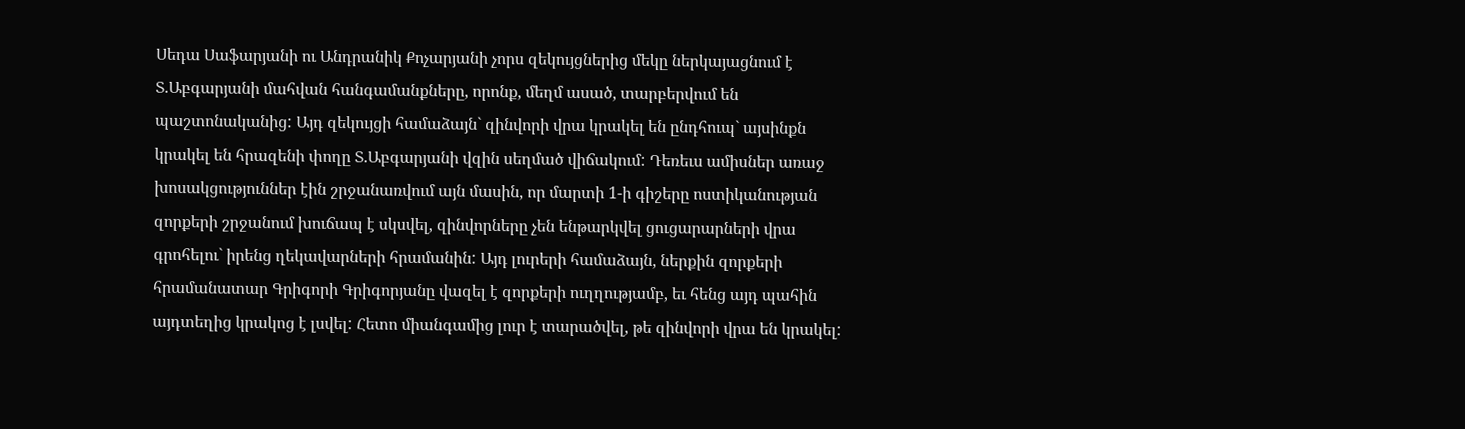Սեդա Սաֆարյանի ու Անդրանիկ Քոչարյանի չորս զեկույցներից մեկը ներկայացնում է Տ.Աբգարյանի մահվան հանգամանքները, որոնք, մեղմ ասած, տարբերվում են պաշտոնականից: Այդ զեկույցի համաձայն` զինվորի վրա կրակել են ընդհուպ` այսինքն կրակել են հրազենի փողը Տ.Աբգարյանի վզին սեղմած վիճակում: Դեռեւս ամիսներ առաջ խոսակցություններ էին շրջանառվում այն մասին, որ մարտի 1-ի գիշերը ոստիկանության զորքերի շրջանում խուճապ է սկսվել, զինվորները չեն ենթարկվել ցուցարարների վրա գրոհելու` իրենց ղեկավարների հրամանին: Այդ լուրերի համաձայն, ներքին զորքերի հրամանատար Գրիգորի Գրիգորյանը վազել է զորքերի ուղղությամբ, եւ հենց այդ պահին այդտեղից կրակոց է լսվել: Հետո միանգամից լուր է տարածվել, թե զինվորի վրա են կրակել: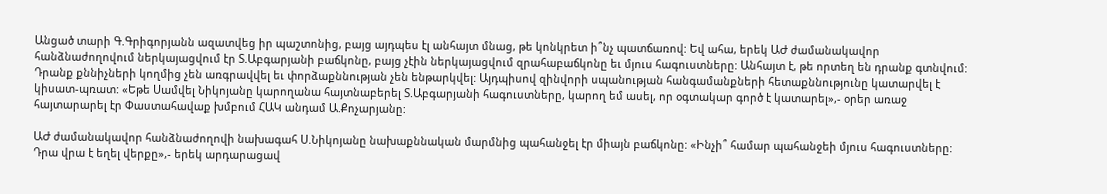Անցած տարի Գ.Գրիգորյանն ազատվեց իր պաշտոնից, բայց այդպես էլ անհայտ մնաց, թե կոնկրետ ի՞նչ պատճառով: Եվ ահա, երեկ ԱԺ ժամանակավոր հանձնաժողովում ներկայացվում էր Տ.Աբգարյանի բաճկոնը, բայց չէին ներկայացվում զրահաբաճկոնը եւ մյուս հագուստները: Անհայտ է, թե որտեղ են դրանք գտնվում: Դրանք քննիչների կողմից չեն առգրավվել եւ փորձաքննության չեն ենթարկվել: Այդպիսով զինվորի սպանության հանգամանքների հետաքննությունը կատարվել է կիսատ-պռատ: «Եթե Սամվել Նիկոյանը կարողանա հայտնաբերել Տ.Աբգարյանի հագուստները, կարող եմ ասել, որ օգտակար գործ է կատարել»,- օրեր առաջ հայտարարել էր Փաստահավաք խմբում ՀԱԿ անդամ Ա.Քոչարյանը:

ԱԺ ժամանակավոր հանձնաժողովի նախագահ Ս.Նիկոյանը նախաքննական մարմնից պահանջել էր միայն բաճկոնը: «Ինչի՞ համար պահանջեի մյուս հագուստները: Դրա վրա է եղել վերքը»,- երեկ արդարացավ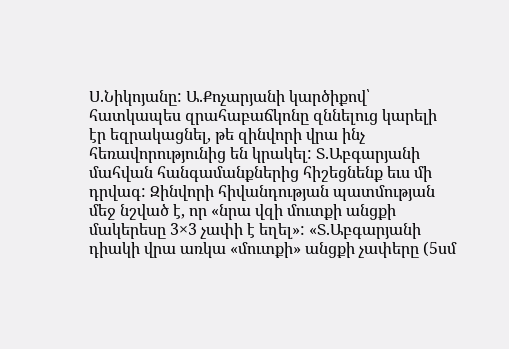Ս.Նիկոյանը: Ա.Քոչարյանի կարծիքով՝ հատկապես զրահաբաճկոնը զննելուց կարելի էր եզրակացնել, թե զինվորի վրա ինչ հեռավորությունից են կրակել: Տ.Աբգարյանի մահվան հանգամանքներից հիշեցնենք եւս մի դրվագ: Զինվորի հիվանդության պատմության մեջ նշված է, որ «նրա վզի մուտքի անցքի մակերեսը 3×3 չափի է եղել»: «Տ.Աբգարյանի դիակի վրա առկա «մուտքի» անցքի չափերը (5սմ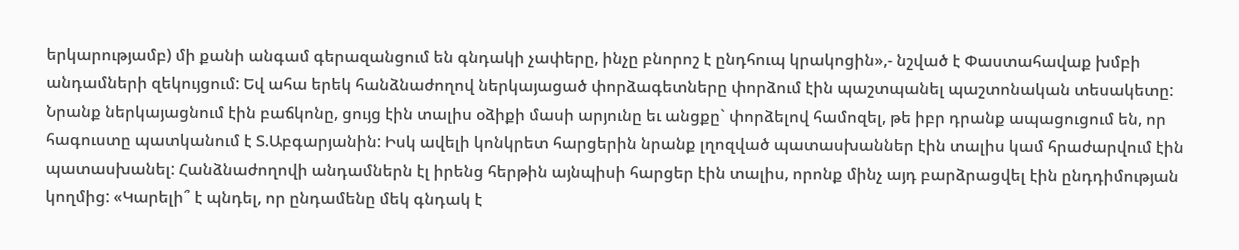երկարությամբ) մի քանի անգամ գերազանցում են գնդակի չափերը, ինչը բնորոշ է ընդհուպ կրակոցին»,- նշված է Փաստահավաք խմբի անդամների զեկույցում: Եվ ահա երեկ հանձնաժողով ներկայացած փորձագետները փորձում էին պաշտպանել պաշտոնական տեսակետը: Նրանք ներկայացնում էին բաճկոնը, ցույց էին տալիս օձիքի մասի արյունը եւ անցքը` փորձելով համոզել, թե իբր դրանք ապացուցում են, որ հագուստը պատկանում է Տ.Աբգարյանին: Իսկ ավելի կոնկրետ հարցերին նրանք լղոզված պատասխաններ էին տալիս կամ հրաժարվում էին պատասխանել: Հանձնաժողովի անդամներն էլ իրենց հերթին այնպիսի հարցեր էին տալիս, որոնք մինչ այդ բարձրացվել էին ընդդիմության կողմից: «Կարելի՞ է պնդել, որ ընդամենը մեկ գնդակ է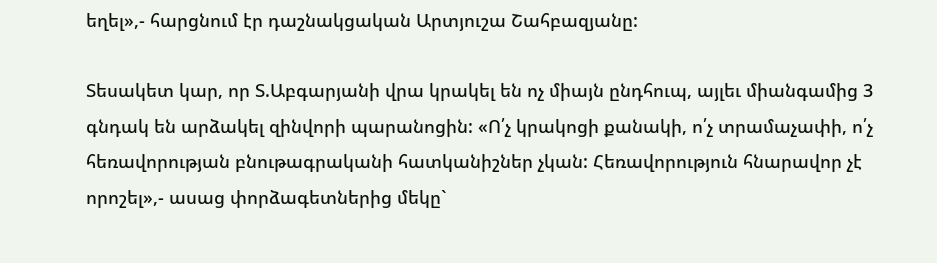եղել»,- հարցնում էր դաշնակցական Արտյուշա Շահբազյանը:

Տեսակետ կար, որ Տ.Աբգարյանի վրա կրակել են ոչ միայն ընդհուպ, այլեւ միանգամից 3 գնդակ են արձակել զինվորի պարանոցին: «Ո՛չ կրակոցի քանակի, ո՛չ տրամաչափի, ո՛չ հեռավորության բնութագրականի հատկանիշներ չկան: Հեռավորություն հնարավոր չէ որոշել»,- ասաց փորձագետներից մեկը`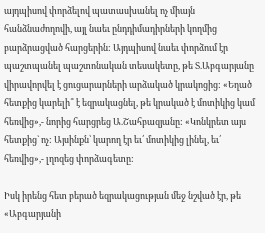այդպիսով փորձելով պատասխանել ոչ միայն հանձնաժողովի, այլ նաեւ ընդդիմադիրների կողմից բարձրացված հարցերին: Այդպիսով նաեւ փորձում էր պաշտպանել պաշտոնական տեսակետը, թե Տ.Աբգարյանը վիրավորվել է ցուցարարների արձակած կրակոցից: «Եղած հետքից կարելի՞ է եզրակացնել, թե կրակած է մոտիկից կամ հեռվից»,- նորից հարցրեց Ա.Շահբազյանը: «Կոնկրետ այս հետքից` ոչ: Այսինքն՝ կարող էր եւ՛ մոտիկից լինել, եւ՛ հեռվից»,- լղոզեց փորձագետը:

Իսկ իրենց հետ բերած եզրակացության մեջ նշված էր, թե «Աբգարյանի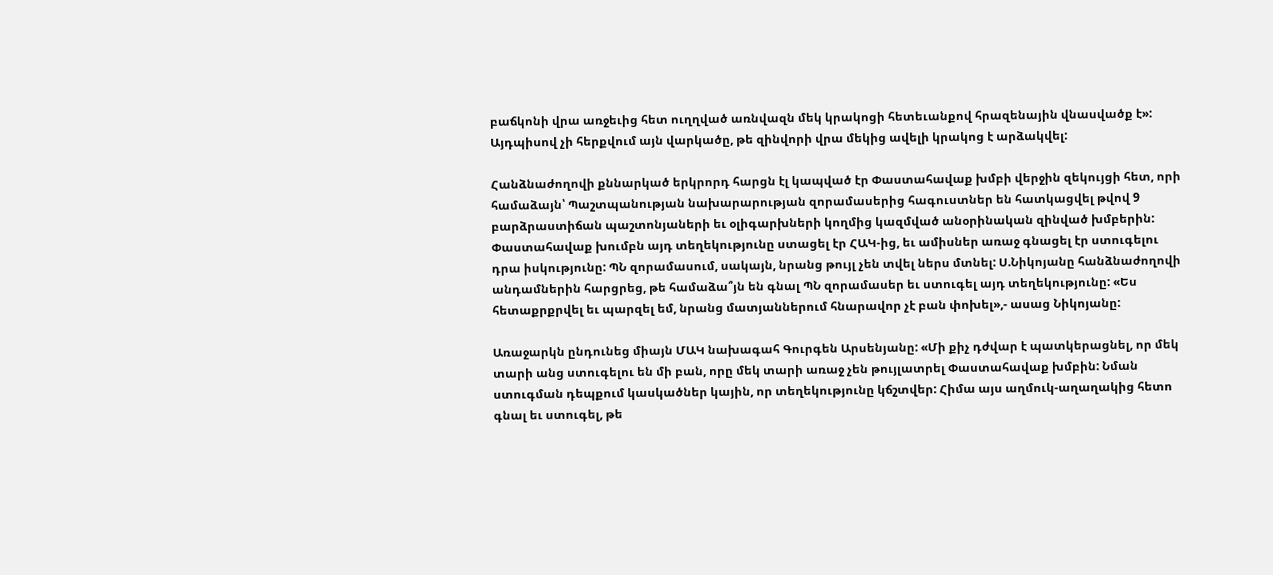բաճկոնի վրա առջեւից հետ ուղղված առնվազն մեկ կրակոցի հետեւանքով հրազենային վնասվածք է»: Այդպիսով չի հերքվում այն վարկածը, թե զինվորի վրա մեկից ավելի կրակոց է արձակվել:

Հանձնաժողովի քննարկած երկրորդ հարցն էլ կապված էր Փաստահավաք խմբի վերջին զեկույցի հետ, որի համաձայն՝ Պաշտպանության նախարարության զորամասերից հագուստներ են հատկացվել թվով 9 բարձրաստիճան պաշտոնյաների եւ օլիգարխների կողմից կազմված անօրինական զինված խմբերին: Փաստահավաք խումբն այդ տեղեկությունը ստացել էր ՀԱԿ-ից, եւ ամիսներ առաջ գնացել էր ստուգելու դրա իսկությունը: ՊՆ զորամասում, սակայն, նրանց թույլ չեն տվել ներս մտնել: Ս.Նիկոյանը հանձնաժողովի անդամներին հարցրեց, թե համաձա՞յն են գնալ ՊՆ զորամասեր եւ ստուգել այդ տեղեկությունը: «Ես հետաքրքրվել եւ պարզել եմ, նրանց մատյաններում հնարավոր չէ բան փոխել»,- ասաց Նիկոյանը:

Առաջարկն ընդունեց միայն ՄԱԿ նախագահ Գուրգեն Արսենյանը: «Մի քիչ դժվար է պատկերացնել, որ մեկ տարի անց ստուգելու են մի բան, որը մեկ տարի առաջ չեն թույլատրել Փաստահավաք խմբին: Նման ստուգման դեպքում կասկածներ կային, որ տեղեկությունը կճշտվեր: Հիմա այս աղմուկ-աղաղակից հետո գնալ եւ ստուգել, թե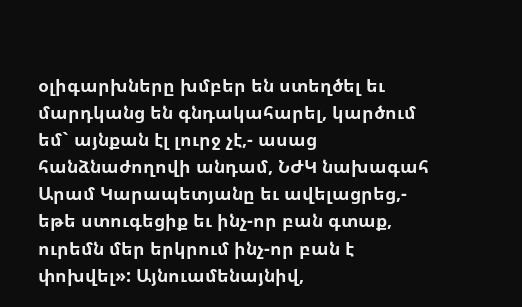օլիգարխները խմբեր են ստեղծել եւ մարդկանց են գնդակահարել, կարծում եմ` այնքան էլ լուրջ չէ,- ասաց հանձնաժողովի անդամ, ՆԺԿ նախագահ Արամ Կարապետյանը եւ ավելացրեց,- եթե ստուգեցիք եւ ինչ-որ բան գտաք, ուրեմն մեր երկրում ինչ-որ բան է փոխվել»: Այնուամենայնիվ,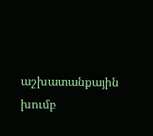աշխատանքային խումբ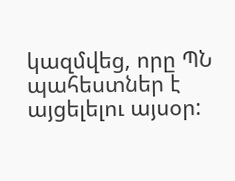կազմվեց, որը ՊՆ պահեստներ է այցելելու այսօր: